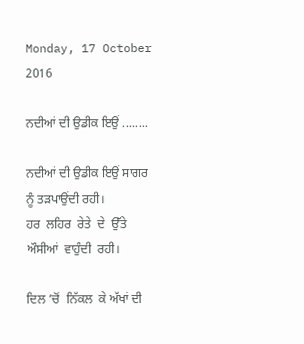Monday, 17 October 2016

ਨਦੀਆਂ ਦੀ ਉਡੀਕ ਇਉਂ ........

ਨਦੀਆਂ ਦੀ ਉਡੀਕ ਇਉਂ ਸਾਗਰ ਨੂੰ ਤੜਪਾਉਂਦੀ ਰਹੀ।
ਹਰ  ਲਹਿਰ  ਰੇਤੇ  ਦੇ  ਉੱਤੇ  ਔਸੀਆਂ  ਵਾਹੁੰਦੀ  ਰਹੀ।

ਦਿਲ ’ਚੋਂ  ਨਿੱਕਲ  ਕੇ ਅੱਖਾਂ ਦੀ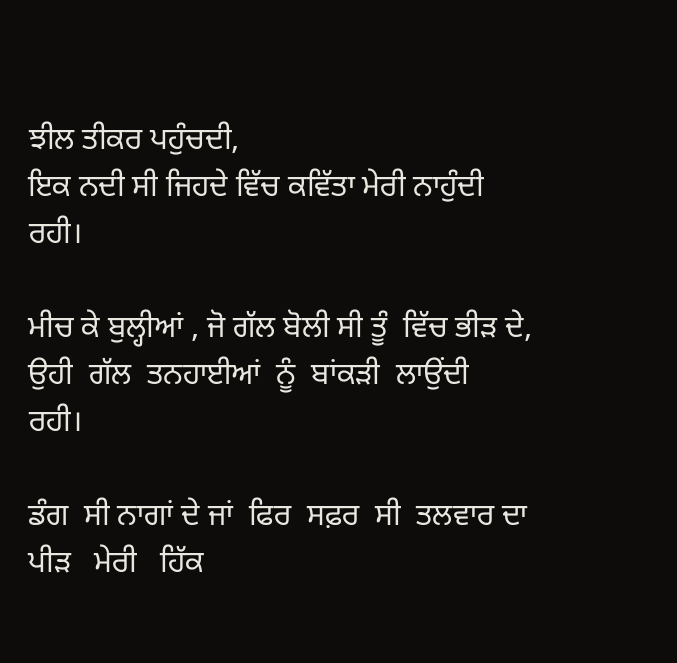ਝੀਲ ਤੀਕਰ ਪਹੁੰਚਦੀ,
ਇਕ ਨਦੀ ਸੀ ਜਿਹਦੇ ਵਿੱਚ ਕਵਿੱਤਾ ਮੇਰੀ ਨਾਹੁੰਦੀ ਰਹੀ।

ਮੀਚ ਕੇ ਬੁਲ੍ਹੀਆਂ , ਜੋ ਗੱਲ ਬੋਲੀ ਸੀ ਤੂੰ  ਵਿੱਚ ਭੀੜ ਦੇ,
ਉਹੀ  ਗੱਲ  ਤਨਹਾਈਆਂ  ਨੂੰ  ਬਾਂਕੜੀ  ਲਾਉਂਦੀ  ਰਹੀ।

ਡੰਗ  ਸੀ ਨਾਗਾਂ ਦੇ ਜਾਂ  ਫਿਰ  ਸਫ਼ਰ  ਸੀ  ਤਲਵਾਰ ਦਾ
ਪੀੜ   ਮੇਰੀ   ਹਿੱਕ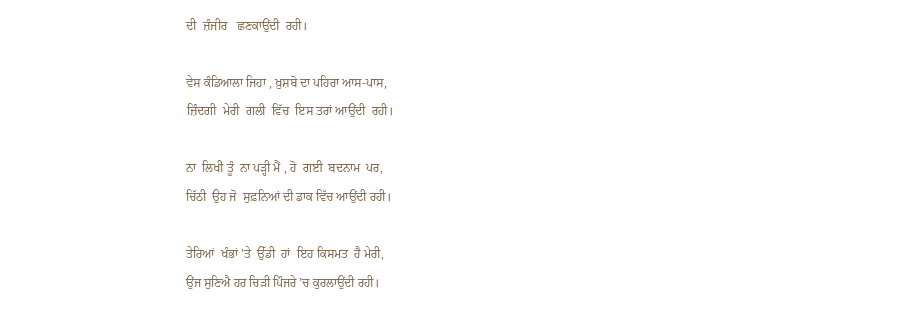ਦੀ  ਜ਼ੰਜੀਰ   ਛਣਕਾਉਂਦੀ  ਰਹੀ।

ਵੇਸ ਕੰਡਿਆਲਾ ਜਿਹਾ , ਖ਼ੁਸ਼ਬੋ ਦਾ ਪਹਿਰਾ ਆਸ-ਪਾਸ,
ਜ਼ਿੰਦਗੀ  ਮੇਰੀ  ਗਲੀ  ਵਿੱਚ  ਇਸ ਤਰਾਂ ਆਉਂਦੀ  ਰਹੀ।

ਨਾ  ਲਿਖੀ ਤੂੰ  ਨਾ ਪੜ੍ਹੀ ਮੈਂ , ਹੋ  ਗਈ  ਬਦਨਾਮ  ਪਰ,
ਚਿੱਠੀ  ਉਹ ਜੋ  ਸੁਫ਼ਨਿਆਂ ਦੀ ਡਾਕ ਵਿੱਚ ਆਉਂਦੀ ਰਹੀ।

ਤੇਰਿਆਂ  ਖੰਭਾਂ 'ਤੇ  ਉੱਡੀ  ਹਾਂ  ਇਹ ਕਿਸਮਤ  ਹੈ ਮੇਰੀ,
ਉਂਜ ਸੁਣਿਐ ਹਰ ਚਿੜੀ ਪਿੰਜਰੇ ’ਚ ਕੁਰਲਾਉਂਦੀ ਰਹੀ।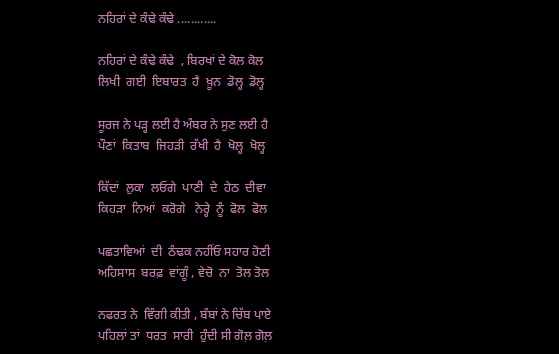ਨਹਿਰਾਂ ਦੇ ਕੰਢੇ ਕੰਢੇ ............

ਨਹਿਰਾਂ ਦੇ ਕੰਢੇ ਕੰਢੇ  , ਬਿਰਖਾਂ ਦੇ ਕੋਲ ਕੋਲ
ਲਿਖੀ  ਗਈ  ਇਬਾਰਤ  ਹੈ  ਖ਼ੂਨ  ਡੋਲ੍ਹ  ਡੋਲ੍ਹ

ਸੂਰਜ ਨੇ ਪੜ੍ਹ ਲਈ ਹੈ ਅੰਬਰ ਨੇ ਸੁਣ ਲਈ ਹੈ
ਪੌਣਾਂ  ਕਿਤਾਬ  ਜਿਹੜੀ  ਰੱਖੀ  ਹੈ  ਖੋਲ੍ਹ  ਖੋਲ੍ਹ

ਕਿੱਦਾਂ  ਲੁਕਾ  ਲਓਗੇ  ਪਾਣੀ  ਦੇ  ਹੇਠ  ਦੀਵਾ
ਕਿਹੜਾ  ਨਿਆਂ  ਕਰੋਗੇ   ਨੇਰ੍ਹੇ  ਨੂੰ  ਫੋਲ  ਫੋਲ

ਪਛਤਾਵਿਆਂ  ਦੀ  ਠੰਢਕ ਨਹੀਂਓ ਸਹਾਰ ਹੋਣੀ
ਅਹਿਸਾਸ  ਬਰਫ਼  ਵਾਂਗੂੰ , ਵੇਚੋ  ਨਾ  ਤੋਲ ਤੋਲ

ਨਫਰਤ ਨੇ  ਵਿੰਗੀ ਕੀਤੀ , ਬੰਬਾਂ ਨੇ ਚਿੱਬ ਪਾਏ
ਪਹਿਲਾਂ ਤਾਂ  ਧਰਤ  ਸਾਰੀ  ਹੁੰਦੀ ਸੀ ਗੋਲ਼ ਗੋਲ਼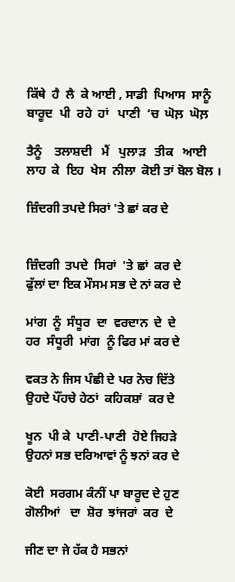ਕਿੱਥੇ  ਹੈ  ਲੈ  ਕੇ ਆਈ , ਸਾਡੀ  ਪਿਆਸ  ਸਾਨੂੰ
ਬਾਰੂਦ  ਪੀ  ਰਹੇ  ਹਾਂ   ਪਾਣੀ  ‘ਚ  ਘੋਲ਼  ਘੋਲ਼

ਤੈਨੂੰ    ਤਲਾਸ਼ਦੀ   ਮੈਂ   ਪੁਲਾੜ   ਤੀਕ   ਆਈ
ਲਾਹ  ਕੇ  ਇਹ  ਖੇਸ  ਨੀਲਾ  ਕੋਈ ਤਾਂ ਬੋਲ ਬੋਲ ।

ਜ਼ਿੰਦਗੀ ਤਪਦੇ ਸਿਰਾਂ 'ਤੇ ਛਾਂ ਕਰ ਦੇ


ਜ਼ਿੰਦਗੀ  ਤਪਦੇ  ਸਿਰਾਂ  'ਤੇ ਛਾਂ  ਕਰ ਦੇ
ਫੁੱਲਾਂ ਦਾ ਇਕ ਮੌਸਮ ਸਭ ਦੇ ਨਾਂ ਕਰ ਦੇ

ਮਾਂਗ  ਨੂੰ  ਸੰਧੂਰ  ਦਾ  ਵਰਦਾਨ  ਦੇ  ਦੇ
ਹਰ  ਸੰਧੂਰੀ  ਮਾਂਗ  ਨੂੰ ਫਿਰ ਮਾਂ ਕਰ ਦੇ

ਵਕਤ ਨੇ ਜਿਸ ਪੰਛੀ ਦੇ ਪਰ ਨੋਚ ਦਿੱਤੇ
ਉਹਦੇ ਪੌਂਹਚੇ ਹੇਠਾਂ  ਕਹਿਕਸ਼ਾਂ  ਕਰ ਦੇ

ਖੂਨ  ਪੀ ਕੇ  ਪਾਣੀ-ਪਾਣੀ  ਹੋਏ ਜਿਹੜੇ
ਉਹਨਾਂ ਸਭ ਦਰਿਆਵਾਂ ਨੂੰ ਝਨਾਂ ਕਰ ਦੇ

ਕੋਈ  ਸਰਗਮ ਕੰਨੀਂ ਪਾ ਬਾਰੂਦ ਦੇ ਹੁਣ
ਗੋਲੀਆਂ   ਦਾ  ਸ਼ੋਰ  ਝਾਂਜਰਾਂ  ਕਰ  ਦੇ

ਜੀਣ ਦਾ ਜੇ ਹੱਕ ਹੈ ਸਭਨਾਂ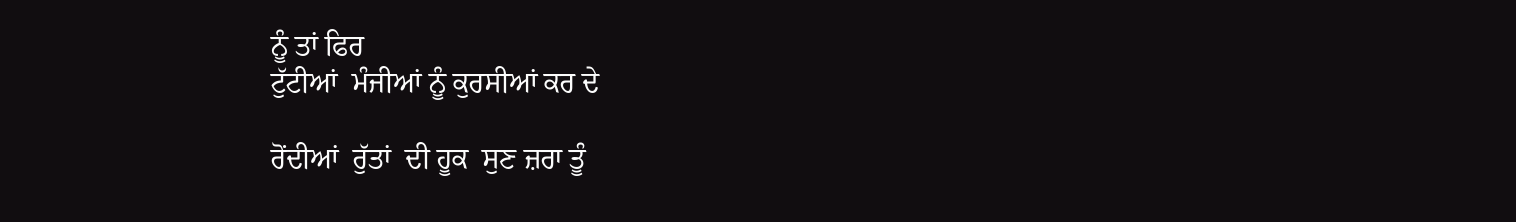ਨੂੰ ਤਾਂ ਫਿਰ
ਟੁੱਟੀਆਂ  ਮੰਜੀਆਂ ਨੂੰ ਕੁਰਸੀਆਂ ਕਰ ਦੇ

ਰੋਂਦੀਆਂ  ਰੁੱਤਾਂ  ਦੀ ਹੂਕ  ਸੁਣ ਜ਼ਰਾ ਤੂੰ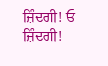ਜ਼ਿੰਦਗੀ! ਓ  ਜ਼ਿੰਦਗੀ!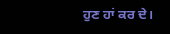ਹੁਣ ਹਾਂ ਕਰ ਦੇ।